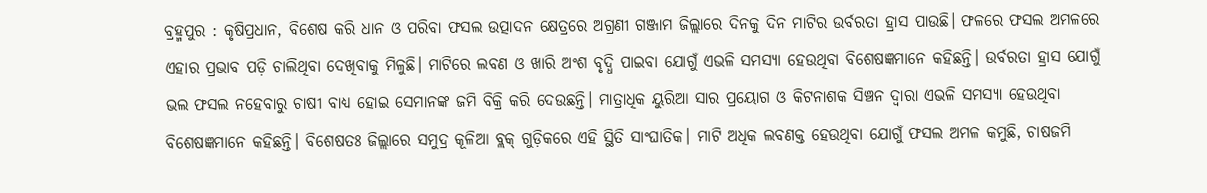ବ୍ରହ୍ମପୁର : କୃଷିପ୍ରଧାନ, ବିଶେ‌ଷ କରି ଧାନ ଓ ପରିବା ଫସଲ ଉତ୍ପାଦନ କ୍ଷେତ୍ରରେ ଅଗ୍ରଣୀ ଗଞ୍ଜାମ ଜିଲ୍ଲାରେ ଦିନକୁ ଦିନ ମାଟିର ଉର୍ବରତା ହ୍ରାସ ପାଉଛି। ଫଳରେ ଫସଲ ଅମଳରେ ଏହାର ପ୍ରଭାବ ପଡ଼ି ଚାଲିଥିବା ଦେଖିବାକୁ ମିଳୁଛି। ମାଟିରେ ଲବଣ ଓ ଖାରି ଅଂଶ ବୃଦ୍ଧି ପାଇବା ଯୋଗୁଁ ଏଭଳି ସମସ୍ୟା ହେଉଥିବା ବିଶେଷଜ୍ଞମାନେ କହିଛନ୍ତି। ଉର୍ବରତା ହ୍ରାସ ଯୋଗୁଁ ଭଲ ଫସଲ ନହେବାରୁ ଚାଷୀ ବାଧ୍ୟ ହୋଇ ସେମାନଙ୍କ ଜମି ବିକ୍ରି କରି ଦେଉଛନ୍ତି। ମାତ୍ରାଧିକ ୟୁରିଆ ସାର ପ୍ରୟୋଗ ଓ କିଟନାଶକ ସିଞ୍ଚନ ଦ୍ବାରା ଏଭଳି ସମସ୍ୟା ହେଉଥିବା ବିଶେଷଜ୍ଞମାନେ କହିଛନ୍ତି। ବିଶେଷତଃ ଜିଲ୍ଲାରେ ସମୁଦ୍ର କୂଳିଆ ବ୍ଲକ୍‌ ଗୁଡ଼ିକରେ ଏହି ସ୍ଥିତି ସାଂଘାତିକ। ମାଟି ଅଧିକ ଲବଣକ୍ତ ହେଉଥିବା ଯୋଗୁଁ ଫସଲ ଅମଳ କମୁଛି, ଚାଷଜମି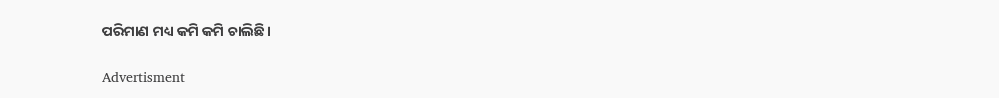ପରିମାଣ ମଧ୍ୟ କମି କମି ଚାଲିଛି।

Advertisment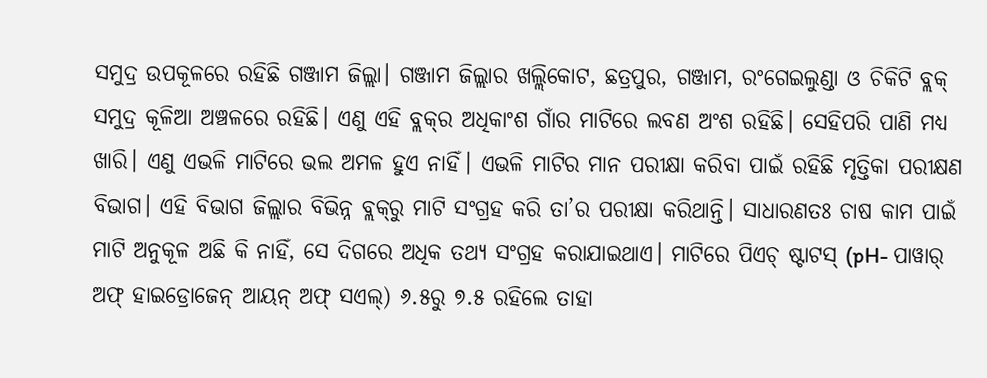ସମୁଦ୍ର ଉପକୂଳରେ ରହିଛି ଗଞ୍ଜାମ ଜିଲ୍ଲା। ଗଞ୍ଜାମ ଜିଲ୍ଲାର ଖଲ୍ଲିକୋଟ, ଛତ୍ରପୁର, ଗଞ୍ଜାମ, ରଂଗେଇଲୁଣ୍ଡା ଓ ଚିକିଟି ବ୍ଲକ୍‌ ସମୁଦ୍ର କୂଳିଆ ଅଞ୍ଚଳରେ ରହିଛି। ଏଣୁ ଏହି ବ୍ଲକ୍‌ର ଅଧିକାଂଶ ଗାଁର ମାଟିରେ ଲବଣ ଅଂଶ ରହିଛି। ସେହିପରି ପାଣି ମଧ୍ୟ ଖାରି। ଏଣୁ ଏଭଳି ମାଟିରେ ଭଲ ଅମଳ ହୁଏ ନାହିଁ। ଏଭଳି ମାଟିର ମାନ ପରୀକ୍ଷା କରିବା ପାଇଁ ରହିଛି ମୃତ୍ତିକା ପରୀକ୍ଷଣ ବିଭାଗ। ଏହି ବିଭାଗ ଜିଲ୍ଲାର ବିଭିନ୍ନ ବ୍ଲକ୍‌ରୁ ମାଟି ସଂଗ୍ରହ କରି ତା’ର ପରୀକ୍ଷା କରିଥାନ୍ତି। ସାଧାରଣତଃ ଚାଷ କାମ ପାଇଁ ମାଟି ଅନୁକୂଳ ଅଛି କି ନାହିଁ, ସେ ଦିଗରେ ଅଧିକ ତଥ୍ୟ ସଂଗ୍ରହ କରାଯାଇଥାଏ। ମାଟିରେ ପିଏଚ୍‌ ଷ୍ଟାଟସ୍‌ (pH- ପାୱାର୍‌ ଅଫ୍‌ ହାଇଡ୍ରୋଜେନ୍‌ ଆୟନ୍‌ ଅଫ୍‌ ସଏଲ୍‌) ୬.୫ରୁ ୭.୫ ରହିଲେ ତାହା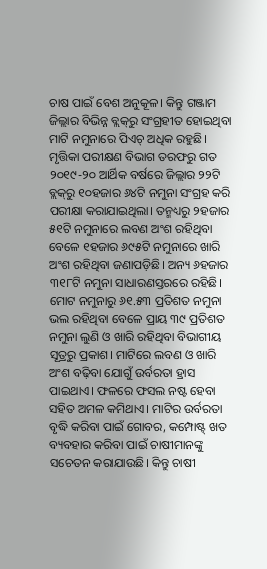ଚାଷ ପାଇଁ ବେଶ ଅନୁକୂଳ। କିନ୍ତୁ ଗଞ୍ଜାମ ଜିଲ୍ଲାର ବିଭିନ୍ନ ବ୍ଲକ୍‌ରୁ ସଂଗ୍ରହୀତ ହୋଇଥିବା ମାଟି ନମୁନାରେ ପିଏଚ୍ ଅଧିକ ରହୁଛି। ମୃତ୍ତିକା ପରୀକ୍ଷଣ ବିଭାଗ ତରଫରୁ ଗତ ୨୦୧୯-୨୦ ଆର୍ଥିକ ବର୍ଷରେ ଜିଲ୍ଲାର ୨୨ଟି ବ୍ଲକ୍‌ରୁ ୧୦ହଜାର ୬୪ଟି ନମୁନା ସଂଗ୍ରହ କରି ପରୀକ୍ଷା କରାଯାଇଥିଲା। ତନ୍ମଧ୍ୟରୁ ୨ହଜାର ୫୧ଟି ନମୁନାରେ ଲବଣ ଅଂଶ ରହିଥିବା ବେଳେ ୧ହଜାର ୬୯୫ଟି ନମୁନାରେ ଖାରି ଅଂଶ ରହିଥିବା ଜଣାପଡ଼ିଛି। ଅନ୍ୟ ୬ହଜାର ୩୧୮ଟି ନମୁନା ସାଧାରଣସ୍ତରରେ ରହିଛି। ମୋଟ ନମୁନାରୁ ୬୧.୫୩ ପ୍ରତିଶତ ନମୁନା ଭଲ ରହିଥିବା ବେଳେ ପ୍ରାୟ ୩୯ ପ୍ରତିଶତ ନମୁନା ଲୁଣି ଓ ଖାରି ରହିଥିବା ବିଭାଗୀୟ ସୂତ୍ରରୁ ପ୍ରକାଶ। ମାଟିରେ ଲବଣ ଓ ଖାରି ଅଂଶ ବଢ଼ିବା ଯୋଗୁଁ ଉର୍ବରତା ହ୍ରାସ ପାଇଥାଏ। ଫଳରେ ଫସଲ ନଷ୍ଟ ହେବା ସହିତ ଅମଳ କମିଥାଏ। ମାଟିର ଉର୍ବରତା ବୃଦ୍ଧି କରିବା ପାଇଁ ଗୋବର, କମ୍ପୋଷ୍ଟ୍‌ ଖତ ବ୍ୟବହାର କରିବା ପାଇଁ ଚାଷୀମାନଙ୍କୁ ସଚେତନ କରାଯାଉଛି। କିନ୍ତୁ ଚାଷୀ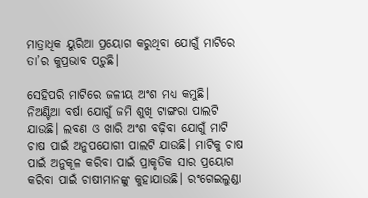ମାତ୍ରାଧିକ ୟୁରିଆ ପ୍ରୟୋଗ କରୁଥିବା ଯୋଗୁଁ ମାଟିରେ ତା’ର କୁପ୍ରଭାବ ପଡ଼ୁଛି।

ସେହିପରି ମାଟିରେ ଜଳୀୟ ଅଂଶ ମଧ୍ୟ କମୁଛି। ନିଅଣ୍ଟିଆ ବର୍ଷା ଯୋଗୁଁ ଜମି ଶୁଖି ଟାଙ୍ଗରା ପାଲଟି ଯାଉଛି। ଲବଣ ଓ ଖାରି ଅଂଶ ବଢ଼ିବା ଯୋଗୁଁ ମାଟି ଚାଷ ପାଇଁ ଅନୁପଯୋଗୀ ପାଲଟି ଯାଉଛି। ମାଟିକୁ ଚାଷ ପାଇଁ ଅନୁକୂଳ କରିବା ପାଇଁ ପ୍ରାକୃତିକ ସାର ପ୍ରୟୋଗ କରିବା ପାଇଁ ଚାଷୀମାନଙ୍କୁ କୁହାଯାଉଛି। ରଂଗେଇଲୁଣ୍ଡା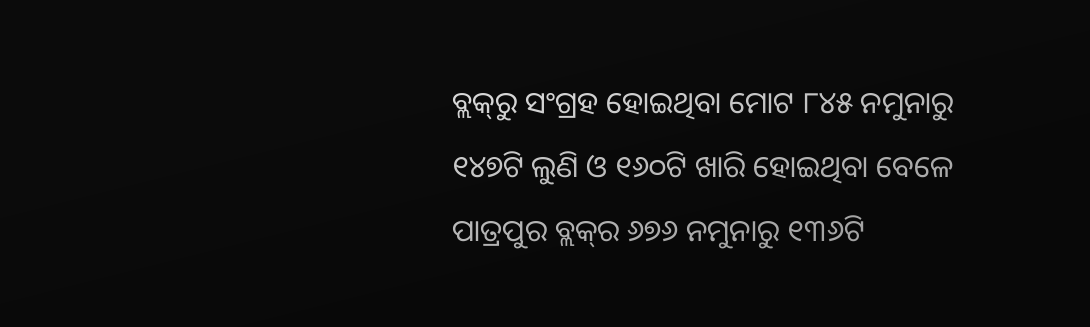ବ୍ଲକ୍‌ରୁ ସଂଗ୍ରହ ହୋଇଥିବା ମୋଟ ୮୪୫ ନମୁନାରୁ ୧୪୭ଟି ଲୁଣି ଓ ୧୬୦ଟି ଖାରି ହୋଇଥିବା ବେଳେ ପାତ୍ରପୁର ବ୍ଲକ୍‌ର ୬୭୬ ନମୁନାରୁ ୧୩୬ଟି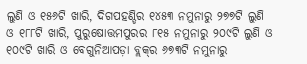ଲୁଣି ଓ ୧୫୬ଟି ଖାରି, ଦିଗପହଣ୍ଡିର ୧୪୫୩ ନମୁନାରୁ ୨୭୭ଟି ଲୁଣି ଓ ୧୮୮ଟି ଖାରି, ପୁରୁଷୋତ୍ତମପୁରର ୮୧୫ ନମୁନାରୁ ୨୦୯ଟି ଲୁଣି ଓ ୧୦୯ଟି ଖାରି ଓ ବେଗୁନିଆପଡ଼ା ବ୍ଲକ୍‌ର ୬୭୩ଟି ନମୁନାରୁ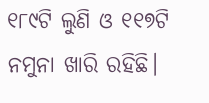୧୮୯ଟି ଲୁଣି ଓ ୧୧୭ଟି ନମୁନା ଖାରି ରହିଛି।